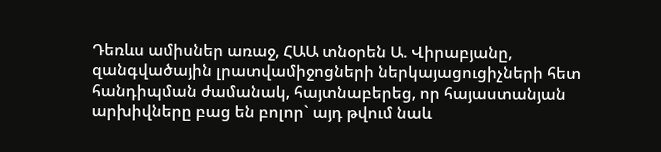Դեռևս ամիսներ առաջ, ՀԱԱ տնօրեն Ա. Վիրաբյանը, զանգվածային լրատվամիջոցների ներկայացուցիչների հետ հանդիպման ժամանակ, հայտնաբերեց, որ հայաստանյան արխիվները բաց են բոլոր` այդ թվում նաև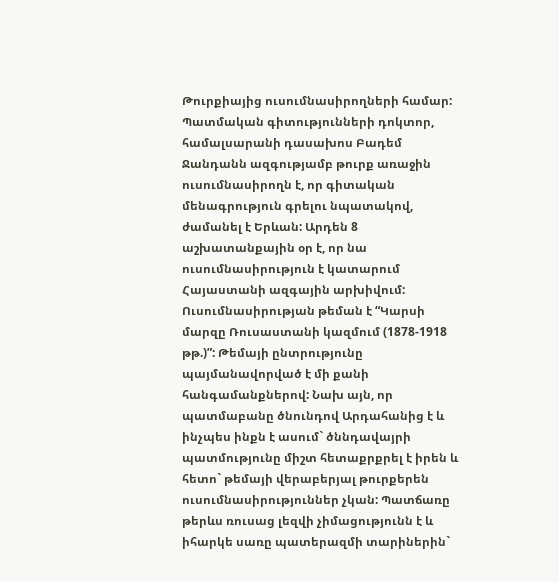Թուրքիայից ուսումնասիրողների համար:
Պատմական գիտությունների դոկտոր, համալսարանի դասախոս Բադեմ Ջանդանն ազգությամբ թուրք առաջին ուսումնասիրողն է, որ գիտական մենագրություն գրելու նպատակով, ժամանել է Երևան: Արդեն 8 աշխատանքային օր է, որ նա ուսումնասիրություն է կատարում Հայաստանի ազգային արխիվում: Ուսումնասիրության թեման է “Կարսի մարզը Ռուսաստանի կազմում (1878-1918 թթ.)”: Թեմայի ընտրությունը պայմանավորված է մի քանի հանգամանքներով: Նախ այն, որ պատմաբանը ծնունդով Արդահանից է և ինչպես ինքն է ասում` ծննդավայրի պատմությունը միշտ հետաքրքրել է իրեն և հետո` թեմայի վերաբերյալ թուրքերեն ուսումնասիրություններ չկան: Պատճառը թերևս ռուսաց լեզվի չիմացությունն է և իհարկե սառը պատերազմի տարիներին`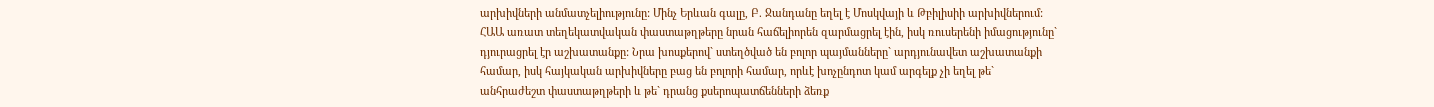արխիվների անմատչելիությունը: Մինչ Երևան գալը, Բ. Ջանդանը եղել է Մոսկվայի և Թբիլիսիի արխիվներում: ՀԱԱ առատ տեղեկատվական փաստաթղթերը նրան հաճելիորեն զարմացրել էին, իսկ ռուսերենի իմացությունը` դյուրացրել էր աշխատանքը: Նրա խոսքերով` ստեղծված են բոլոր պայմանները` արդյունավետ աշխատանքի համար, իսկ հայկական արխիվները բաց են բոլորի համար, որևէ խոչընդոտ կամ արգելք չի եղել թե` անհրաժեշտ փաստաթղթերի և թե` դրանց քսերոպատճենների ձեռք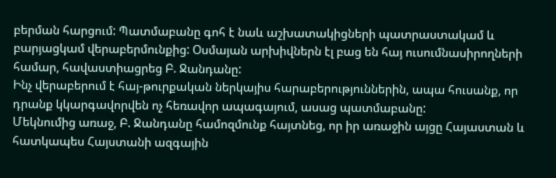բերման հարցում: Պատմաբանը գոհ է նաև աշխատակիցների պատրաստակամ և բարյացկամ վերաբերմունքից: Օսմայան արխիվներն էլ բաց են հայ ուսումնասիրողների համար, հավաստիացրեց Բ. Ջանդանը:
Ինչ վերաբերում է հայ-թուրքական ներկայիս հարաբերություններին, ապա հուսանք, որ դրանք կկարգավորվեն ոչ հեռավոր ապագայում, ասաց պատմաբանը:
Մեկնումից առաջ, Բ. Ջանդանը համոզմունք հայտնեց, որ իր առաջին այցը Հայաստան և հատկապես Հայստանի ազգային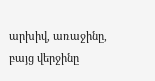արխիվ, առաջինը, բայց վերջինը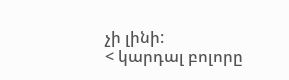չի լինի:
< կարդալ բոլորը